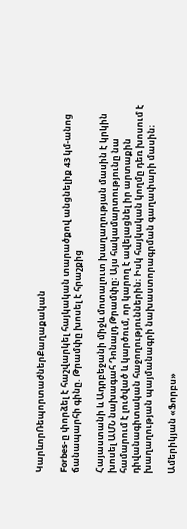ԿարևորՌեպորտաժներՔաղաքական

Forbes-ը փորձել է հաշվարկել հայկական տարածքով անցնելիք 43 կմ-անոց ճանապարհի գինը. Թրամփը խոսել է հրաշքից

Հայաստանի և Ադրբեջանի միջև մոտալուտ խաղաղության մասին է կրկին խոսել ԱՄՆ նախագահ Դոնալդ Թրամփը։ Այս հակամարտությունը նա համարում է լուծված և կարծում, որ կարող է ավելացնել իր արտաքին դիվանագիտական հաջողություններին։ Իսկ հայկական կողմը դեռ խոսում է խաղաղության պայմանագրի նախաստորագրման գաղափարի մասին։

Ամերիկյան «Ֆորբս»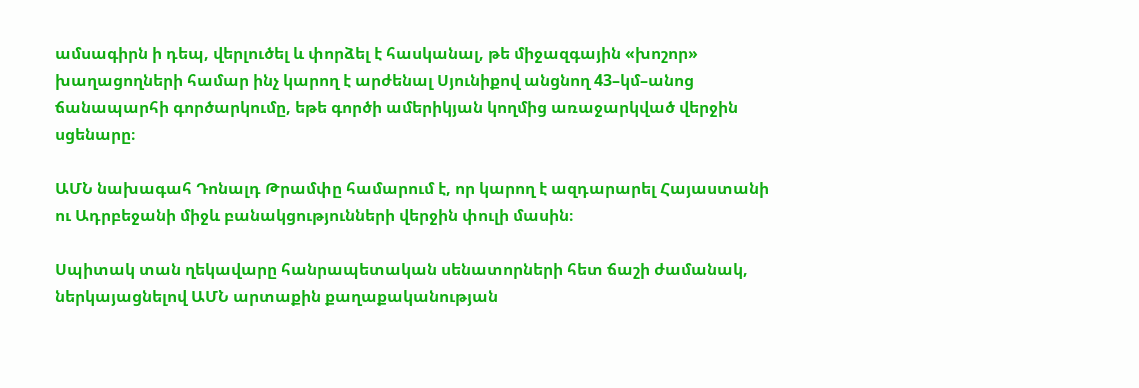ամսագիրն ի դեպ, վերլուծել և փորձել է հասկանալ, թե միջազգային «խոշոր» խաղացողների համար ինչ կարող է արժենալ Սյունիքով անցնող 43–կմ–անոց ճանապարհի գործարկումը, եթե գործի ամերիկյան կողմից առաջարկված վերջին սցենարը։

ԱՄՆ նախագահ Դոնալդ Թրամփը համարում է, որ կարող է ազդարարել Հայաստանի ու Ադրբեջանի միջև բանակցությունների վերջին փուլի մասին։

Սպիտակ տան ղեկավարը հանրապետական սենատորների հետ ճաշի ժամանակ,  ներկայացնելով ԱՄՆ արտաքին քաղաքականության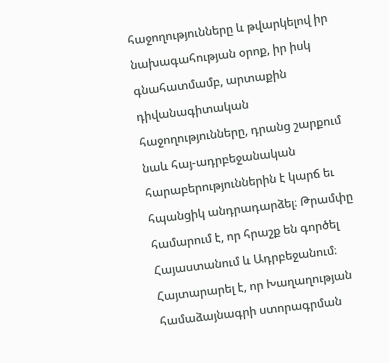հաջողությունները և թվարկելով իր նախագահության օրոք, իր իսկ գնահատմամբ, արտաքին դիվանագիտական հաջողությունները, դրանց շարքում նաև հայ-ադրբեջանական հարաբերություններին է կարճ եւ հպանցիկ անդրադարձել։ Թրամփը համարում է, որ հրաշք են գործել Հայաստանում և Ադրբեջանում։ Հայտարարել է, որ Խաղաղության համաձայնագրի ստորագրման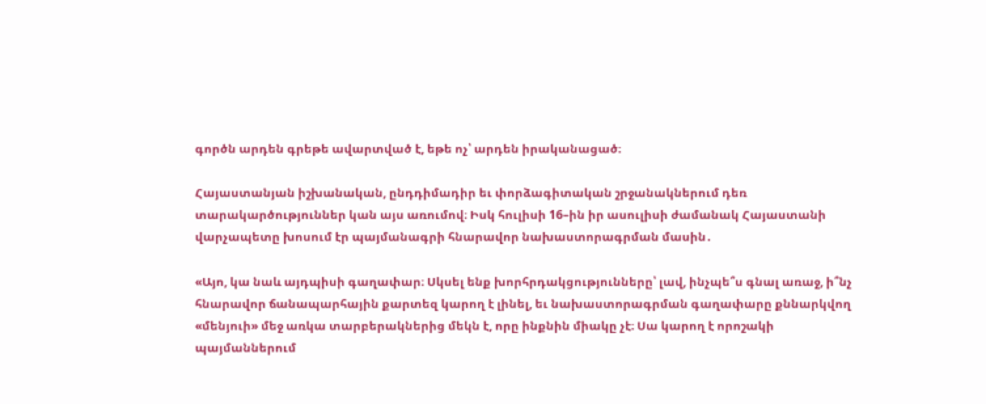գործն արդեն գրեթե ավարտված է, եթե ոչ՝ արդեն իրականացած։

Հայաստանյան իշխանական, ընդդիմադիր եւ փորձագիտական շրջանակներում դեռ տարակարծություններ կան այս առումով։ Իսկ հուլիսի 16–ին իր ասուլիսի ժամանակ Հայաստանի վարչապետը խոսում էր պայմանագրի հնարավոր նախաստորագրման մասին․

«Այո, կա նաև այդպիսի գաղափար։ Սկսել ենք խորհրդակցությունները՝ լավ, ինչպե՞ս գնալ առաջ, ի՞նչ հնարավոր ճանապարհային քարտեզ կարող է լինել, եւ նախաստորագրման գաղափարը քննարկվող «մենյուի» մեջ առկա տարբերակներից մեկն է, որը ինքնին միակը չէ։ Սա կարող է որոշակի պայմաններում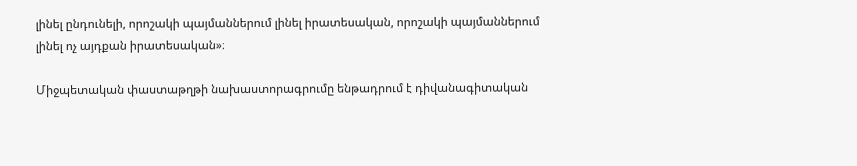լինել ընդունելի, որոշակի պայմաններում լինել իրատեսական, որոշակի պայմաններում լինել ոչ այդքան իրատեսական»։

Միջպետական փաստաթղթի նախաստորագրումը ենթադրում է դիվանագիտական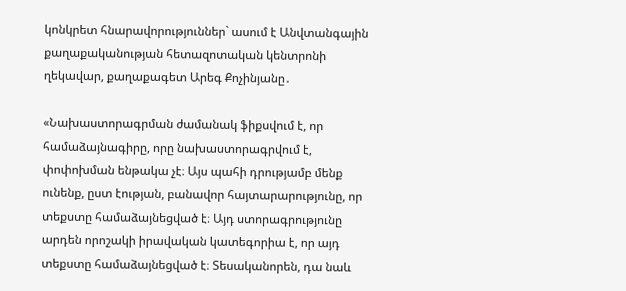կոնկրետ հնարավորություններ` ասում է Անվտանգային քաղաքականության հետազոտական կենտրոնի ղեկավար, քաղաքագետ Արեգ Քոչինյանը․

«Նախաստորագրման ժամանակ ֆիքսվում է, որ համաձայնագիրը, որը նախաստորագրվում է, փոփոխման ենթակա չէ։ Այս պահի դրությամբ մենք ունենք, ըստ էության, բանավոր հայտարարությունը, որ տեքստը համաձայնեցված է։ Այդ ստորագրությունը արդեն որոշակի իրավական կատեգորիա է, որ այդ տեքստը համաձայնեցված է։ Տեսականորեն, դա նաև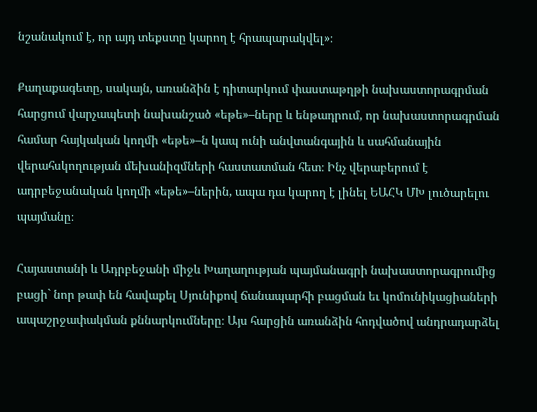նշանակում է, որ այդ տեքստը կարող է հրապարակվել»։

Քաղաքագետը, սակայն, առանձին է դիտարկում փաստաթղթի նախաստորագրման հարցում վարչապետի նախանշած «եթե»–ները և ենթադրում, որ նախաստորագրման համար հայկական կողմի «եթե»–ն կապ ունի անվտանգային և սահմանային վերահսկողության մեխանիզմների հաստատման հետ։ Ինչ վերաբերում է ադրբեջանական կողմի «եթե»–ներին, ապա դա կարող է լինել ԵԱՀԿ ՄԽ լուծարելու պայմանը։

Հայաստանի և Ադրբեջանի միջև Խաղաղության պայմանագրի նախաստորագրումից բացի` նոր թափ են հավաքել Սյունիքով ճանապարհի բացման եւ կոմունիկացիաների ապաշրջափակման քննարկումները։ Այս հարցին առանձին հոդվածով անդրադարձել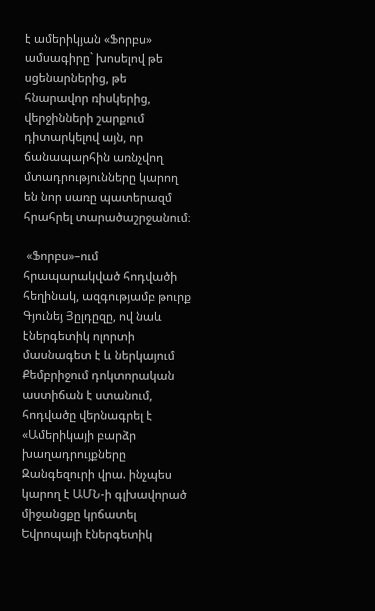է ամերիկյան «Ֆորբս» ամսագիրը` խոսելով թե սցենարներից, թե հնարավոր ռիսկերից, վերջինների շարքում դիտարկելով այն, որ ճանապարհին առնչվող մտադրությունները կարող են նոր սառը պատերազմ հրահրել տարածաշրջանում։

 «Ֆորբս»–ում հրապարակված հոդվածի հեղինակ, ազգությամբ թուրք Գյունեյ Յըլդըզը, ով նաև էներգետիկ ոլորտի մասնագետ է և ներկայում Քեմբրիջում դոկտորական աստիճան է ստանում, հոդվածը վերնագրել է «Ամերիկայի բարձր խաղադրույքները Զանգեզուրի վրա. ինչպես կարող է ԱՄՆ-ի գլխավորած միջանցքը կրճատել Եվրոպայի էներգետիկ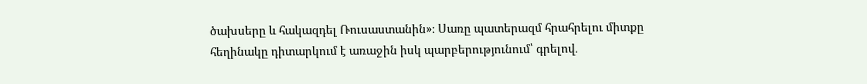ծախսերը և հակազդել Ռուսաստանին»։ Սառը պատերազմ հրահրելու միտքը հեղինակը դիտարկում է առաջին իսկ պարբերությունում՝ գրելով․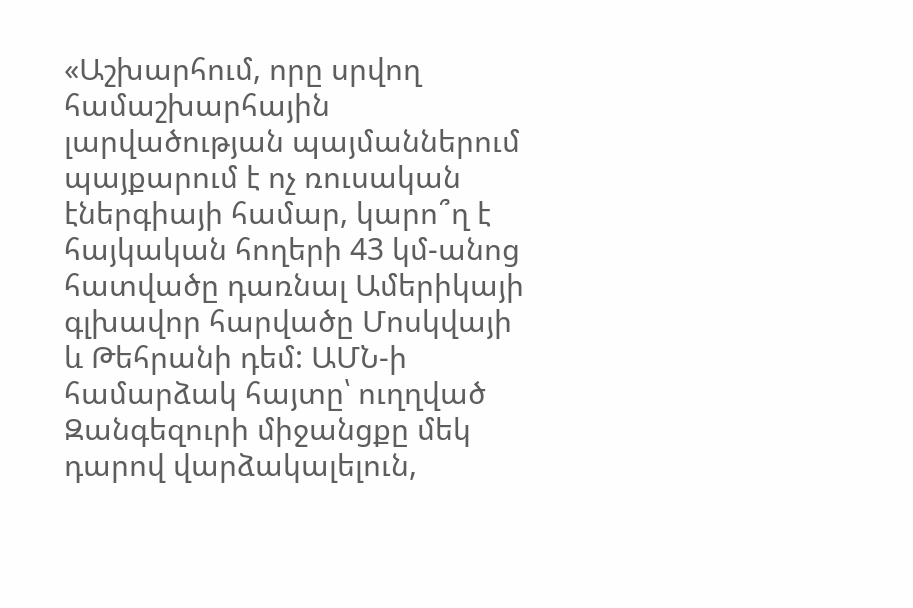«Աշխարհում, որը սրվող համաշխարհային լարվածության պայմաններում պայքարում է ոչ ռուսական էներգիայի համար, կարո՞ղ է հայկական հողերի 43 կմ-անոց հատվածը դառնալ Ամերիկայի գլխավոր հարվածը Մոսկվայի և Թեհրանի դեմ: ԱՄՆ-ի համարձակ հայտը՝ ուղղված Զանգեզուրի միջանցքը մեկ դարով վարձակալելուն,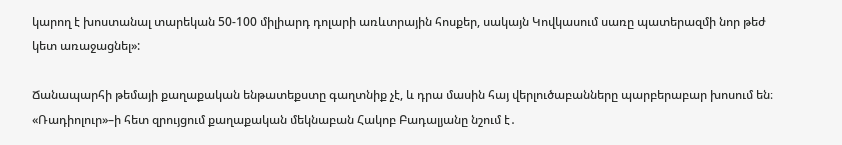կարող է խոստանալ տարեկան 50-100 միլիարդ դոլարի առևտրային հոսքեր, սակայն Կովկասում սառը պատերազմի նոր թեժ կետ առաջացնել»:

Ճանապարհի թեմայի քաղաքական ենթատեքստը գաղտնիք չէ, և դրա մասին հայ վերլուծաբանները պարբերաբար խոսում են։ «Ռադիոլուր»–ի հետ զրույցում քաղաքական մեկնաբան Հակոբ Բադալյանը նշում է․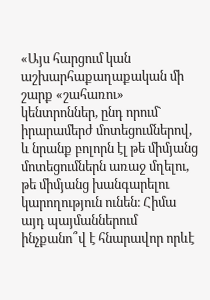«Այս հարցում կան աշխարհաքաղաքական մի շարք «շահառու» կենտրոններ, ընդ որում` իրարամերժ մոտեցումներով, և նրանք բոլորն էլ թե միմյանց մոտեցումներն առաջ մղելու, թե միմյանց խանգարելու կարողություն ունեն։ Հիմա այդ պայմաններում ինչքանո՞վ է հնարավոր որևէ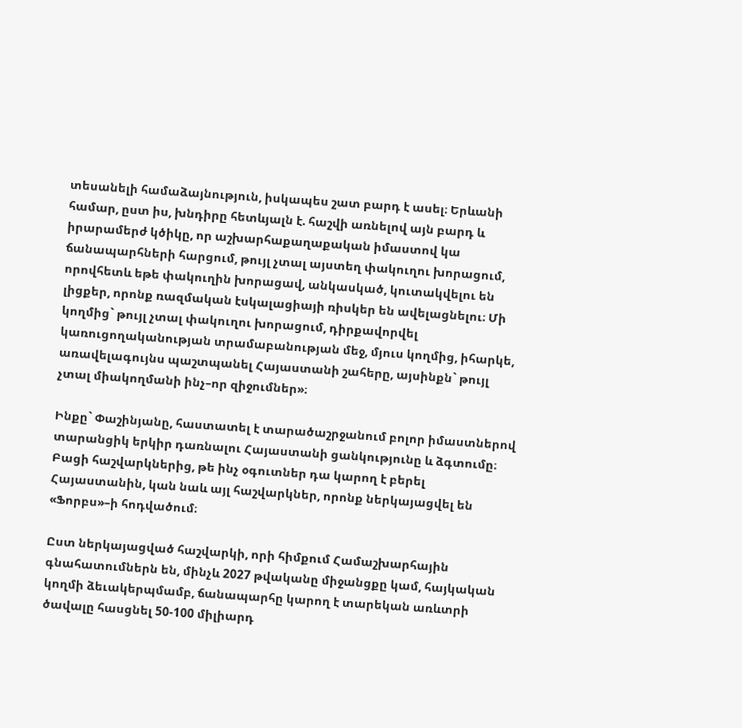տեսանելի համաձայնություն, իսկապես շատ բարդ է ասել։ Երևանի համար, ըստ իս, խնդիրը հետևյալն է. հաշվի առնելով այն բարդ և իրարամերժ կծիկը, որ աշխարհաքաղաքական իմաստով կա ճանապարհների հարցում, թույլ չտալ այստեղ փակուղու խորացում, որովհետև եթե փակուղին խորացավ, անկասկած, կուտակվելու են լիցքեր, որոնք ռազմական էսկալացիայի ռիսկեր են ավելացնելու։ Մի կողմից` թույլ չտալ փակուղու խորացում, դիրքավորվել կառուցողականության տրամաբանության մեջ, մյուս կողմից, իհարկե, առավելագույնս պաշտպանել Հայաստանի շահերը, այսինքն` թույլ չտալ միակողմանի ինչ–որ զիջումներ»։

Ինքը` Փաշինյանը, հաստատել է տարածաշրջանում բոլոր իմաստներով տարանցիկ երկիր դառնալու Հայաստանի ցանկությունը և ձգտումը։ Բացի հաշվարկներից, թե ինչ օգուտներ դա կարող է բերել Հայաստանին, կան նաև այլ հաշվարկներ, որոնք ներկայացվել են «Ֆորբս»–ի հոդվածում։

Ըստ ներկայացված հաշվարկի, որի հիմքում Համաշխարհային գնահատումներն են, մինչև 2027 թվականը միջանցքը կամ, հայկական կողմի ձեւակերպմամբ, ճանապարհը կարող է տարեկան առևտրի ծավալը հասցնել 50-100 միլիարդ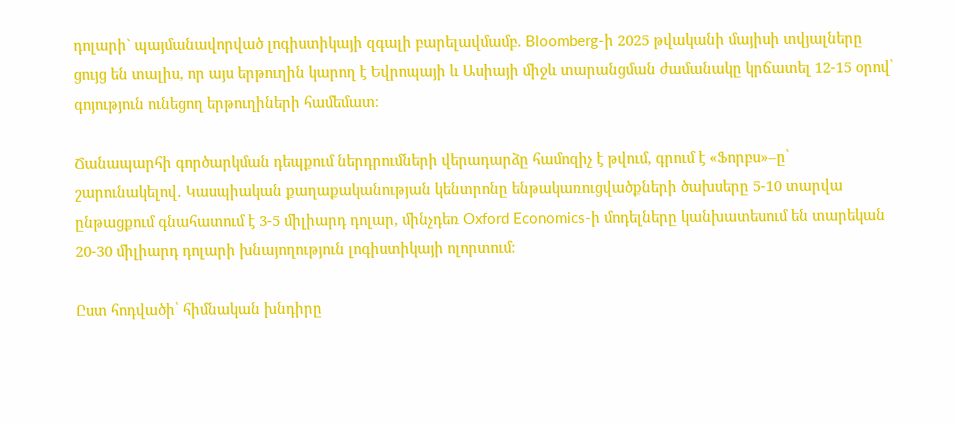դոլարի` պայմանավորված լոգիստիկայի զգալի բարելավմամբ. Bloomberg-ի 2025 թվականի մայիսի տվյալները ցույց են տալիս, որ այս երթուղին կարող է Եվրոպայի և Ասիայի միջև տարանցման ժամանակը կրճատել 12-15 օրով՝ գոյություն ունեցող երթուղիների համեմատ։

Ճանապարհի գործարկման դեպքում ներդրումների վերադարձը համոզիչ է թվում, գրում է «Ֆորբս»–ը՝ շարունակելով․ Կասպիական քաղաքականության կենտրոնը ենթակառուցվածքների ծախսերը 5-10 տարվա ընթացքում գնահատում է 3-5 միլիարդ դոլար, մինչդեռ Oxford Economics-ի մոդելները կանխատեսում են տարեկան 20-30 միլիարդ դոլարի խնայողություն լոգիստիկայի ոլորտում։

Ըստ հոդվածի՝ հիմնական խնդիրը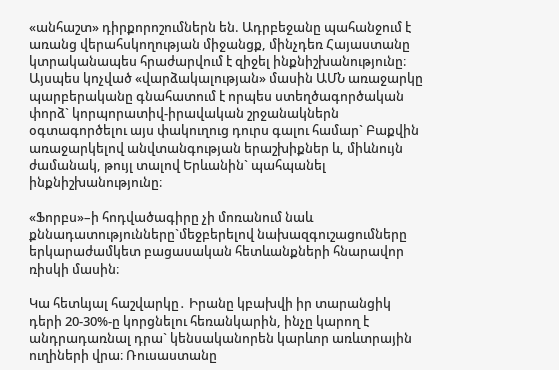«անհաշտ» դիրքորոշումներն են. Ադրբեջանը պահանջում է առանց վերահսկողության միջանցք, մինչդեռ Հայաստանը կտրականապես հրաժարվում է զիջել ինքնիշխանությունը։ Այսպես կոչված «վարձակալության» մասին ԱՄՆ առաջարկը պարբերականը գնահատում է որպես ստեղծագործական փորձ` կորպորատիվ-իրավական շրջանակներն օգտագործելու այս փակուղուց դուրս գալու համար` Բաքվին առաջարկելով անվտանգության երաշխիքներ և, միևնույն ժամանակ, թույլ տալով Երևանին` պահպանել ինքնիշխանությունը։

«Ֆորբս»–ի հոդվածագիրը չի մոռանում նաև քննադատությունները`մեջբերելով նախազգուշացումները երկարաժամկետ բացասական հետևանքների հնարավոր ռիսկի մասին։

Կա հետևյալ հաշվարկը․ Իրանը կբախվի իր տարանցիկ դերի 20-30%-ը կորցնելու հեռանկարին, ինչը կարող է անդրադառնալ դրա` կենսականորեն կարևոր առևտրային ուղիների վրա։ Ռուսաստանը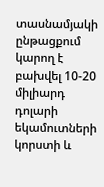տասնամյակի ընթացքում կարող է բախվել 10-20 միլիարդ դոլարի եկամուտների կորստի և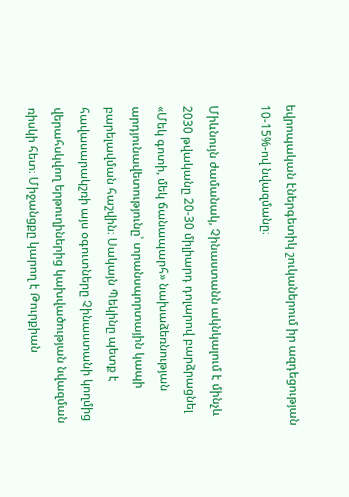եվրոպական էներգետիկ շուկաներում իր ազդեցության 10-15%-ով նվազմանը։

Միևնույն ժամանակ, Չինաստանն ակնկալում է մինչև 2030 թվականը 20-30 միլիարդ դոլարով բարձրացնել «Մեկ գոտի, մեկ ճանապարհ» նախաձեռնության արդյունավետությունը՝ տրանսպորտային կապի բարելավման հաշվին։ Սակայն Պեկինը պետք է հավասարակշռի այս օգուտները Չինաստանի կողմից վերահսկվող երթուղիներից կախվածության նվազման ռիսկի հետ։ Միջանցքը կարող է Թուրքիան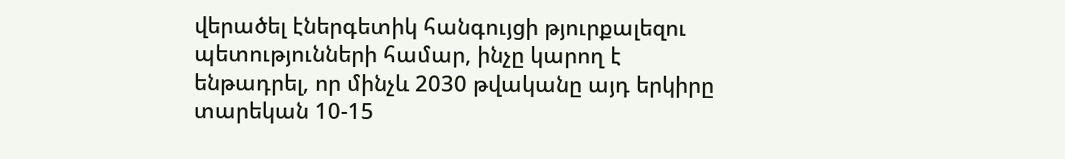վերածել էներգետիկ հանգույցի թյուրքալեզու պետությունների համար, ինչը կարող է ենթադրել, որ մինչև 2030 թվականը այդ երկիրը տարեկան 10-15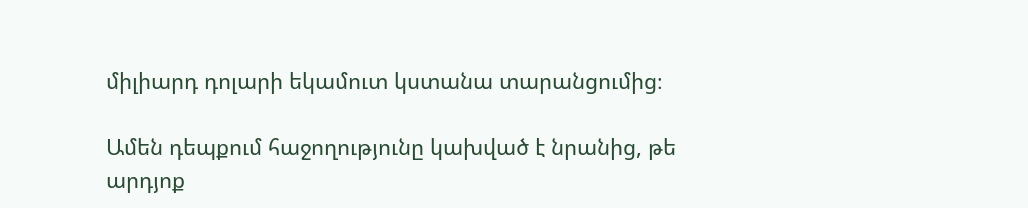միլիարդ դոլարի եկամուտ կստանա տարանցումից։

Ամեն դեպքում հաջողությունը կախված է նրանից, թե արդյոք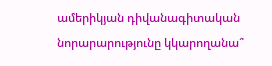ամերիկյան դիվանագիտական նորարարությունը կկարողանա՞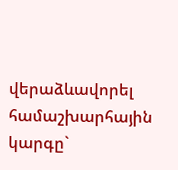վերաձևավորել համաշխարհային կարգը`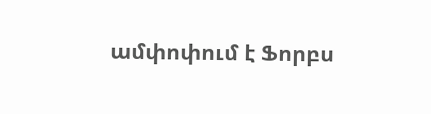ամփոփում է Ֆորբս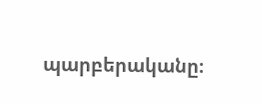պարբերականը։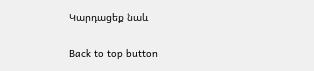Կարդացեք նաև

Back to top button